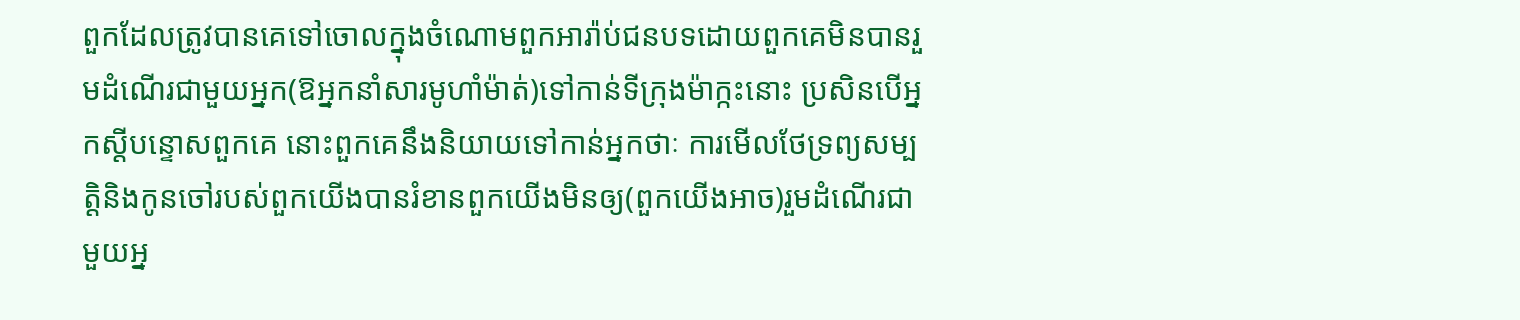ពួកដែលត្រូវបានគេទៅចោលក្នុងចំណោមពួកអារ៉ាប់ជនបទដោយពួកគេមិនបានរួមដំណើរជាមួយអ្នក(ឱអ្នកនាំសារមូហាំម៉ាត់)ទៅកាន់ទីក្រុងម៉ាក្កះនោះ ប្រសិនបើអ្នកស្តីបន្ទោសពួកគេ នោះពួកគេនឹងនិយាយទៅកាន់អ្នកថាៈ ការមើលថែទ្រព្យសម្បត្តិនិងកូនចៅរបស់ពួកយើងបានរំខានពួកយើងមិនឲ្យ(ពួកយើងអាច)រួមដំណើរជាមួយអ្ន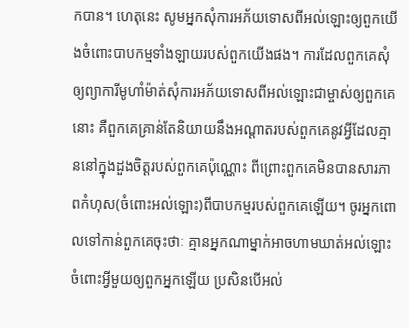កបាន។ ហេតុនេះ សូមអ្នកសុំការអភ័យទោសពីអល់ឡោះឲ្យពួកយើងចំពោះបាបកម្មទាំងឡាយរបស់ពួកយើងផង។ ការដែលពួកគេសុំឲ្យព្យាការីមូហាំម៉ាត់សុំការអភ័យទោសពីអល់ឡោះជាម្ចាស់ឲ្យពួកគេនោះ គឺពួកគេគ្រាន់តែនិយាយនឹងអណ្តាតរបស់ពួកគេនូវអ្វីដែលគ្មាននៅក្នុងដួងចិត្តរបស់ពួកគេប៉ុណ្ណោះ ពីព្រោះពួកគេមិនបានសារភាពកំហុស(ចំពោះអល់ឡោះ)ពីបាបកម្មរបស់ពួកគេឡើយ។ ចូរអ្នកពោលទៅកាន់ពួកគេចុះថាៈ គ្មានអ្នកណាម្នាក់អាចហាមឃាត់អល់ឡោះចំពោះអ្វីមួយឲ្យពួកអ្នកឡើយ ប្រសិនបើអល់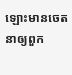ឡោះមានចេតនាឲ្យពួក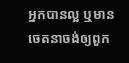អ្នកបានល្អ ឬមានចេតនាចង់ឲ្យពួក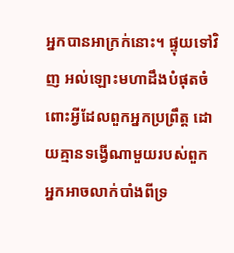អ្នកបានអាក្រក់នោះ។ ផ្ទុយទៅវិញ អល់ឡោះមហាដឹងបំផុតចំពោះអ្វីដែលពួកអ្នកប្រព្រឹត្ត ដោយគ្មានទង្វើណាមួយរបស់ពួកអ្នកអាចលាក់បាំងពីទ្រ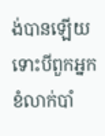ង់បានឡើយ ទោះបីពួកអ្នកខំលាក់បាំ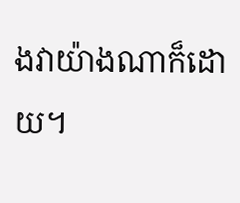ងវាយ៉ាងណាក៏ដោយ។